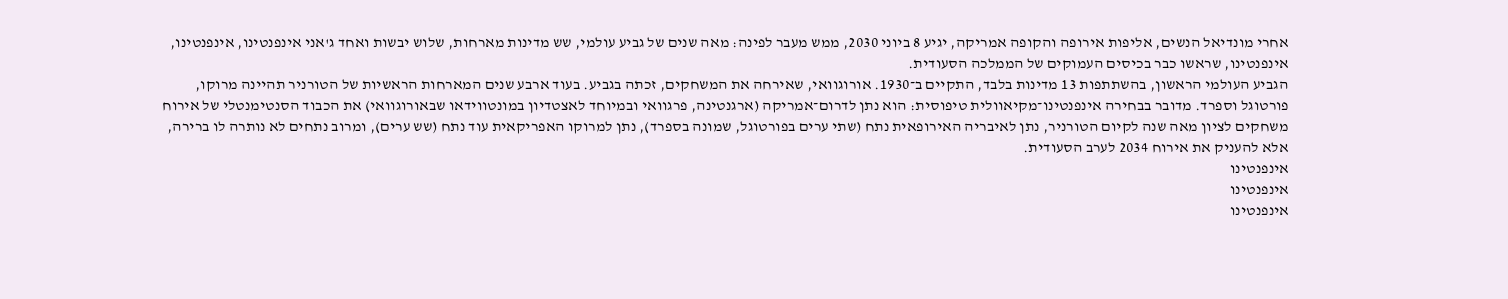אחרי מונדיאל הנשים, אליפות אירופה והקופה אמריקה, יגיע 8 ביוני 2030, ממש מעבר לפינה: מאה שנים של גביע עולמי, שש מדינות מארחות, שלוש יבשות ואחד ג'אני אינפנטינו, אינפנטינו, אינפנטינו, שראשו כבר בכיסים העמוקים של הממלכה הסעודית.
הגביע העולמי הראשון, בהשתתפות 13 מדינות בלבד, התקיים ב־1930. אורוגוואי, שאירחה את המשחקים, זכתה בגביע. בעוד ארבע שנים המארחות הראשיות של הטורניר תהיינה מרוקו, פורטוגל וספרד. מדובר בבחירה אינפנטינו־מקיאוולית טיפוסית: הוא נתן לדרום־אמריקה (ארגנטינה, פרגוואי ובמיוחד לאצטדיון במונטווידאו שבאורוגוואי) את הכבוד הסנטימנטלי של אירוח משחקים לציון מאה שנה לקיום הטורניר, נתן לאיבריה האירופאית נתח (שתי ערים בפורטוגל, שמונה בספרד), נתן למרוקו האפריקאית עוד נתח (שש ערים), ומרוב נתחים לא נותרה לו ברירה, אלא להעניק את אירוח 2034 לערב הסעודית.
אינפנטינו
אינפנטינו
אינפנטינו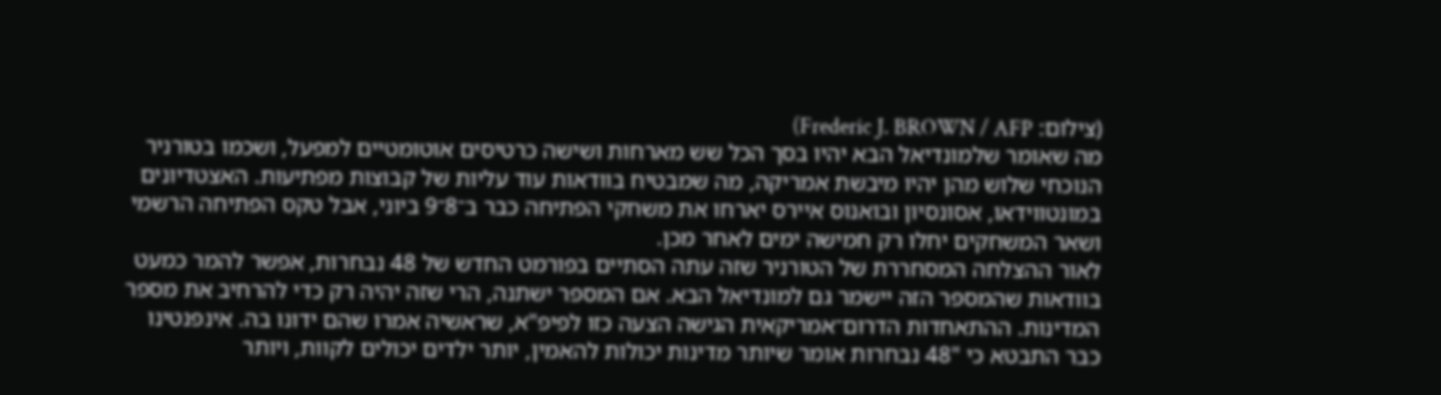(צילום: Frederic J. BROWN / AFP)
מה שאומר שלמונדיאל הבא יהיו בסך הכל שש מארחות ושישה כרטיסים אוטומטיים למפעל, ושכמו בטורניר הנוכחי שלוש מהן יהיו מיבשת אמריקה, מה שמבטיח בוודאות עוד עליות של קבוצות מפתיעות. האצטדיונים במונטווידאו, אסונסיון ובואנוס איירס יארחו את משחקי הפתיחה כבר ב־8־9 ביוני, אבל טקס הפתיחה הרשמי ושאר המשחקים יחלו רק חמישה ימים לאחר מכן.
לאור ההצלחה המסחררת של הטורניר שזה עתה הסתיים בפורמט החדש של 48 נבחרות, אפשר להמר כמעט בוודאות שהמספר הזה יישמר גם למונדיאל הבא. אם המספר ישתנה, הרי שזה יהיה רק כדי להרחיב את מספר המדינות. ההתאחדות הדרום־אמריקאית הגישה הצעה כזו לפיפ"א, שראשיה אמרו שהם ידונו בה. אינפנטינו כבר התבטא כי "48 נבחרות אומר שיותר מדינות יכולות להאמין, יותר ילדים יכולים לקוות, ויותר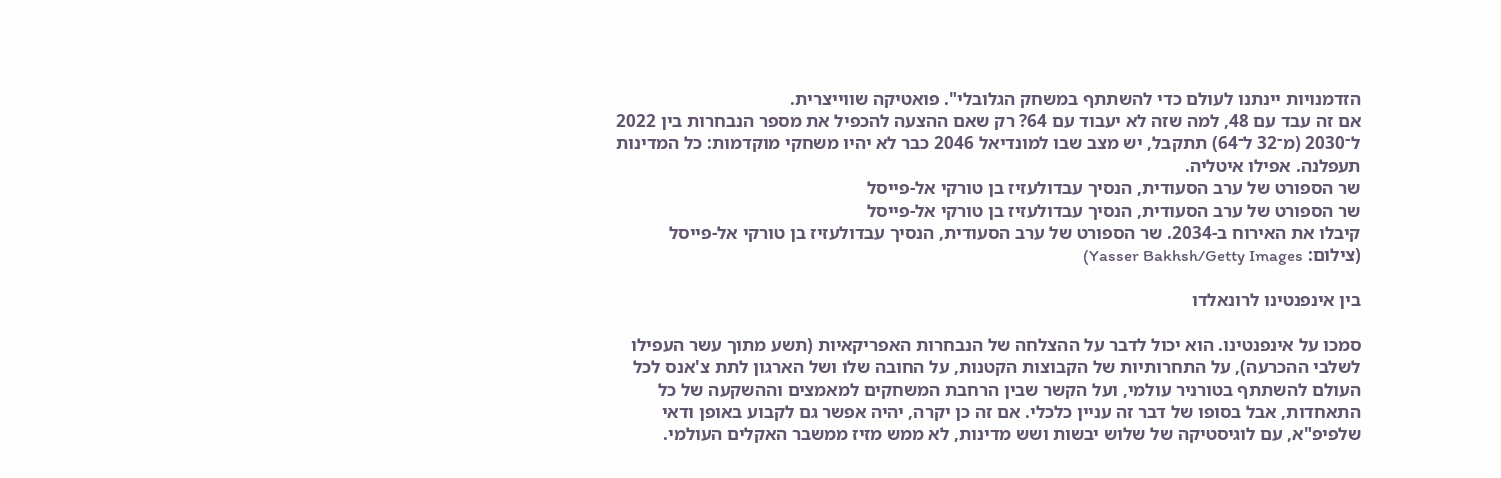הזדמנויות יינתנו לעולם כדי להשתתף במשחק הגלובלי". פואטיקה שווייצרית.
אם זה עבד עם 48, למה שזה לא יעבוד עם 64? רק שאם ההצעה להכפיל את מספר הנבחרות בין 2022 ל־2030 (מ־32 ל־64) תתקבל, יש מצב שבו למונדיאל 2046 כבר לא יהיו משחקי מוקדמות: כל המדינות תעפלנה. אפילו איטליה.
שר הספורט של ערב הסעודית, הנסיך עבדולעזיז בן טורקי אל-פייסל
שר הספורט של ערב הסעודית, הנסיך עבדולעזיז בן טורקי אל-פייסל
קיבלו את האירוח ב-2034. שר הספורט של ערב הסעודית, הנסיך עבדולעזיז בן טורקי אל-פייסל
(צילום: Yasser Bakhsh/Getty Images)

בין אינפנטינו לרונאלדו

סמכו על אינפנטינו. הוא יכול לדבר על ההצלחה של הנבחרות האפריקאיות (תשע מתוך עשר העפילו לשלבי ההכרעה), על התחרותיות של הקבוצות הקטנות, על החובה שלו ושל הארגון לתת צ'אנס לכל העולם להשתתף בטורניר עולמי, ועל הקשר שבין הרחבת המשחקים למאמצים וההשקעה של כל התאחדות, אבל בסופו של דבר זה עניין כלכלי. אם זה כן יקרה, יהיה אפשר גם לקבוע באופן ודאי שלפיפ"א, עם לוגיסטיקה של שלוש יבשות ושש מדינות, לא ממש מזיז ממשבר האקלים העולמי.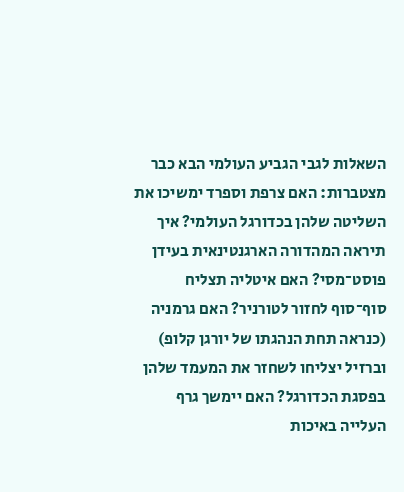השאלות לגבי הגביע העולמי הבא כבר מצטברות: האם צרפת וספרד ימשיכו את השליטה שלהן בכדורגל העולמי? איך תיראה המהדורה הארגנטינאית בעידן פוסט־מסי? האם איטליה תצליח סוף־סוף לחזור לטורניר? האם גרמניה (כנראה תחת הנהגתו של יורגן קלופ) וברזיל יצליחו לשחזר את המעמד שלהן בפסגת הכדורגל? האם יימשך גרף העלייה באיכות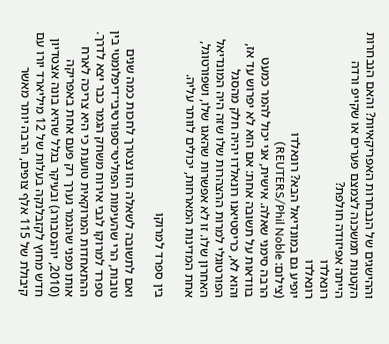וההישגים של הנבחרות האפריקאיות? והאם הנבחרות הקטנות תמשכנה לצמצם פערים או שקייפ ורדה הייתה אפיזודה חולפת?
רונאלדו
רונאלדו
יופיע גם במונדיאל הבא? רונאלדו
(צילום: REUTERS/Phil Noble)
הרבה סימני שאלה. אישית, אני יכול להמר כמעט בוודאות על תשובה אחת: אם הוא לא יפרוש עד אז, והוא לא, כריסטיאנו רונאלדו יהיה חלק מהסגל הפורטוגלי למרות ההצהרות שלו שזה היה המונדיאל האחרון שלו. זו לא אפשרות שהאגו שלו, ושפורטוגל, אחת המדינות המארחות, יכולים לוותר עליה.

בין ספרד למרוקו

ואם לתשובה לשאלה הזו נצטרך לחכות כמה שנים טובות, הרי שהעימות הפוליטי־ספורטיבי־דיפלומטי בין ספרד למרוקו לגבי אירוח משחק הגמר כבר יצא לדרך. ההתאחדות המרוקאית טוענת כי היא צריכה לארח אותו מפני שהגמר נערך רק פעם אחת באפריקה (2010, יוהנסבורג) ובעיקר בגלל שהיא בונה אצטדיון חדש מחוץ לקזבלנקה בעלות של 12 מיליארד יורו עם קיבולת של 115 אלף צופים, הרבה יותר מאשר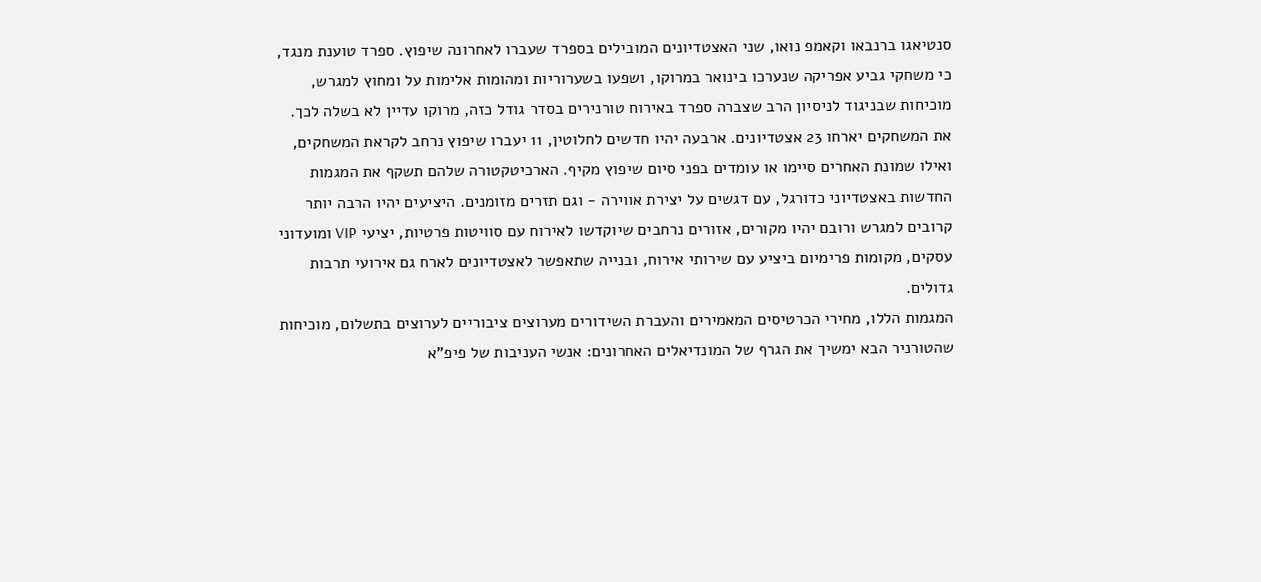סנטיאגו ברנבאו וקאמפ נואו, שני האצטדיונים המובילים בספרד שעברו לאחרונה שיפוץ. ספרד טוענת מנגד, כי משחקי גביע אפריקה שנערכו בינואר במרוקו, ושפעו בשערוריות ומהומות אלימות על ומחוץ למגרש, מוכיחות שבניגוד לניסיון הרב שצברה ספרד באירוח טורנירים בסדר גודל כזה, מרוקו עדיין לא בשלה לכך.
את המשחקים יארחו 23 אצטדיונים. ארבעה יהיו חדשים לחלוטין, 11 יעברו שיפוץ נרחב לקראת המשחקים, ואילו שמונת האחרים סיימו או עומדים בפני סיום שיפוץ מקיף. הארכיטקטורה שלהם תשקף את המגמות החדשות באצטדיוני כדורגל, עם דגשים על יצירת אווירה - וגם תזרים מזומנים. היציעים יהיו הרבה יותר קרובים למגרש ורובם יהיו מקורים, אזורים נרחבים שיוקדשו לאירוח עם סוויטות פרטיות, יציעי VIP ומועדוני עסקים, מקומות פרימיום ביציע עם שירותי אירוח, ובנייה שתאפשר לאצטדיונים לארח גם אירועי תרבות גדולים.
המגמות הללו, מחירי הכרטיסים המאמירים והעברת השידורים מערוצים ציבוריים לערוצים בתשלום, מוכיחות שהטורניר הבא ימשיך את הגרף של המונדיאלים האחרונים: אנשי העניבות של פיפ"א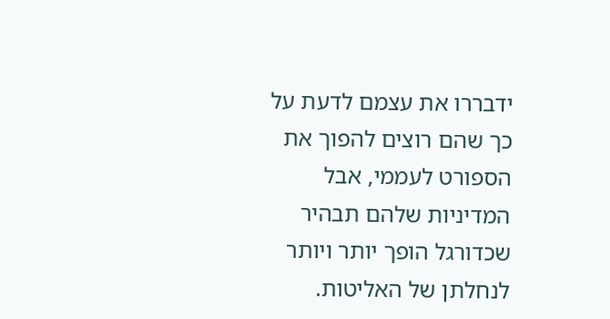ידבררו את עצמם לדעת על כך שהם רוצים להפוך את הספורט לעממי, אבל המדיניות שלהם תבהיר שכדורגל הופך יותר ויותר לנחלתן של האליטות.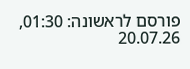פורסם לראשונה: 01:30, 20.07.26